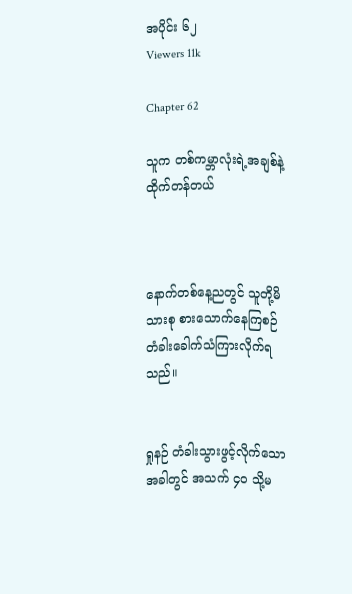အပိုင်း ၆၂
Viewers 11k

Chapter 62

သူက တစ်ကမ္ဘာလုံးရဲ့အချစ်နဲ့ထိုက်တန်တယ်



နောက်တစ်နေ့ညတွင် သူတို့မိသားစု စားသောက်နေကြစဉ် တံခါးခေါက်သံကြားလိုက်ရသည်။


ရှုနဉ် တံခါးသွားဖွင့်လိုက်သောအခါတွင် အသက် ၄၀ သို့မ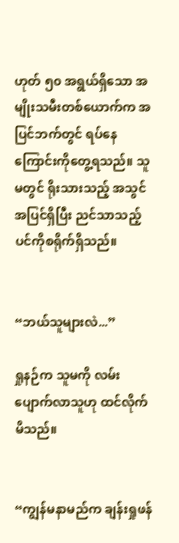ဟုတ် ၅၀ အရွယ်ရှိသော အမျိုးသမီးတစ်ယောက်က အပြင်ဘက်တွင် ရပ်နေကြောင်းကိုတွေ့ရသည်။ သူမတွင် ရိုးသားသည့် အသွင်အပြင်ရှိပြီး ညင်သာသည့် ပင်ကိုစရိုက်ရှိသည်။


“ဘယ်သူများလဲ...”

ရှုနဉ်က သူမကို လမ်းပျောက်လာသူဟု ထင်လိုက်မိသည်။


“ကျွန်မနာမည်က ချန်းရှုဖန်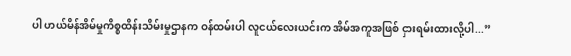ပါ ဟယ်မိန်အိမ်မှုကိစ္စထိန်းသိမ်းမှုဌာနက ဝန်ထမ်းပါ လူငယ်လေးယင်းက အိမ်အကူအဖြစ် ငှားရမ်းထားလို့ပါ...”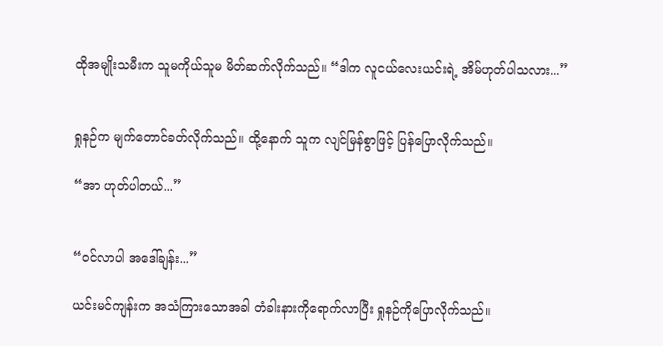ထိုအမျိုးသမီးက သူမကိုယ်သူမ မိတ်ဆက်လိုက်သည်။ “ဒါက လူငယ်လေးယင်းရဲ့ အိမ်ဟုတ်ပါသလား...”


ရှုနဉ်က မျက်တောင်ခတ်လိုက်သည်။ ထို့နောက် သူက လျင်မြန်စွာဖြင့် ပြန်ပြောလိုက်သည်။

“အာ ဟုတ်ပါတယ်...”


“ဝင်လာပါ အဒေါ်ချန်း...”

ယင်းမင်ကျန်းက အသံကြားသောအခါ တံခါးနားကိုရောက်လာပြီး ရှုနဉ်ကိုပြောလိုက်သည်။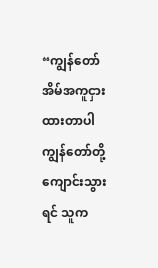“ကျွန်တော် အိမ်အကူငှားထားတာပါ ကျွန်တော်တို့ ကျောင်းသွားရင် သူက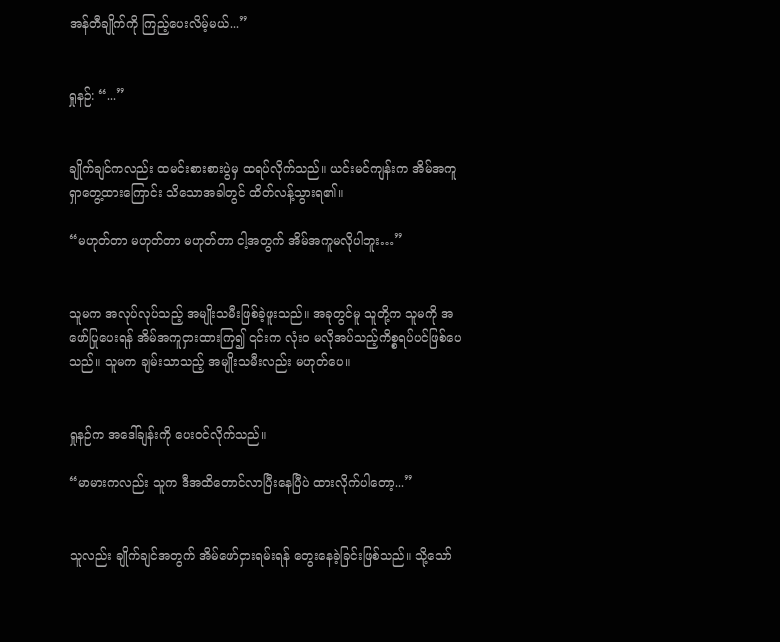အန်တီချိုက်ကို ကြည့်ပေးလိမ့်မယ်...”


ရှုနဉ်: “...”


ချိုက်ချင်ကလည်း ထမင်းစားစားပွဲမှ ထရပ်လိုက်သည်။ ယင်းမင်ကျန်းက အိမ်အကူရှာတွေ့ထားကြောင်း သိသောအခါတွင် ထိတ်လန့်သွားရ၏။

“မဟုတ်တာ မဟုတ်တာ မဟုတ်တာ ငါ့အတွက် အိမ်အကူမလိုပါဘူး…”


သူမက အလုပ်လုပ်သည့် အမျိုးသမီးဖြစ်ခဲ့ဖူးသည်။ အခုတွင်မူ သူတို့က သူမကို အဖော်ပြုပေးရန် အိမ်အကူငှားထားကြ၍ ၎င်းက လုံးဝ မလိုအပ်သည့်ကိစ္စရပ်ပင်ဖြစ်ပေသည်။ သူမက ချမ်းသာသည့် အမျိုးသမီးလည်း မဟုတ်ပေ။


ရှုနဉ်က အဒေါ်ချန်းကို ပေးဝင်လိုက်သည်။

“မာမားကလည်း သူက ဒီအထိတောင်လာပြီးနေပြီပဲ ထားလိုက်ပါတော့...”


သူလည်း ချိုက်ချင်အတွက် အိမ်ဖော်ငှားရမ်းရန် တွေးနေခဲ့ခြင်းဖြစ်သည်။ သို့သော်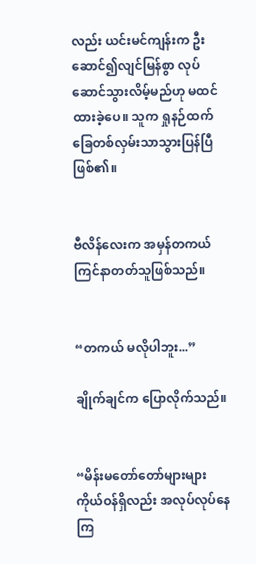လည်း ယင်းမင်ကျန်းက ဦးဆောင်၍လျင်မြန်စွာ လုပ်ဆောင်သွားလိမ့်မည်ဟု မထင်ထားခဲ့ပေ။ သူက ရှုနဉ်ထက် ခြေတစ်လှမ်းသာသွားပြန်ပြီဖြစ်၏။


ဗီလိန်လေးက အမှန်တကယ် ကြင်နာတတ်သူဖြစ်သည်။


“တကယ် မလိုပါဘူး...”

ချိုက်ချင်က ပြောလိုက်သည်။


“မိန်းမတော်တော်များများ ကိုယ်ဝန်ရှိလည်း အလုပ်လုပ်နေကြ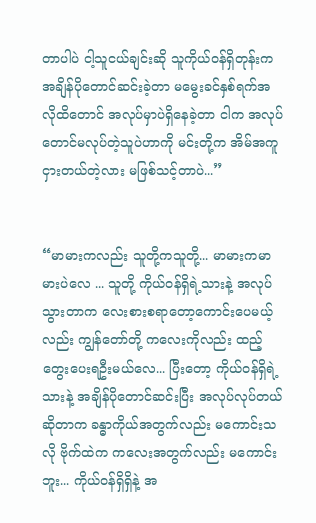တာပါပဲ ငါ့သူငယ်ချင်းဆို သူကိုယ်ဝန်ရှိတုန်းက အချိန်ပိုတောင်ဆင်းခဲ့တာ မမွေးခင်နှစ်ရက်အလိုထိတောင် အလုပ်မှာပဲရှိနေခဲ့တာ ငါက အလုပ်တောင်မလုပ်တဲ့သူပဲဟာကို မင်းတို့က အိမ်အကူငှားတယ်တဲ့လား မဖြစ်သင့်တာပဲ...”


“မာမားကလည်း သူတို့ကသူတို့... မာမားကမာမားပဲလေ ... သူတို့ ကိုယ်ဝန်ရှိရဲ့သားနဲ့ အလုပ်သွားတာက လေးစားစရာတော့ကောင်းပေမယ့်လည်း ကျွန်တော်တို့ ကလေးကိုလည်း ထည့်တွေးပေးရဦးမယ်လေ... ပြီးတော့ ကိုယ်ဝန်ရှိရဲ့သားနဲ့ အချိန်ပိုတောင်ဆင်းပြီး အလုပ်လုပ်တယ်ဆိုတာက ခန္ဓာကိုယ်အတွက်လည်း မကောင်းသလို ဗိုက်ထဲက ကလေးအတွက်လည်း မကောင်းဘူး... ကိုယ်ဝန်ရှိရှိနဲ့ အ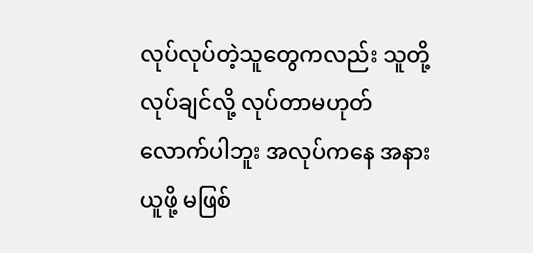လုပ်လုပ်တဲ့သူတွေကလည်း သူတို့လုပ်ချင်လို့ လုပ်တာမဟုတ်လောက်ပါဘူး အလုပ်ကနေ အနားယူဖို့ မဖြစ်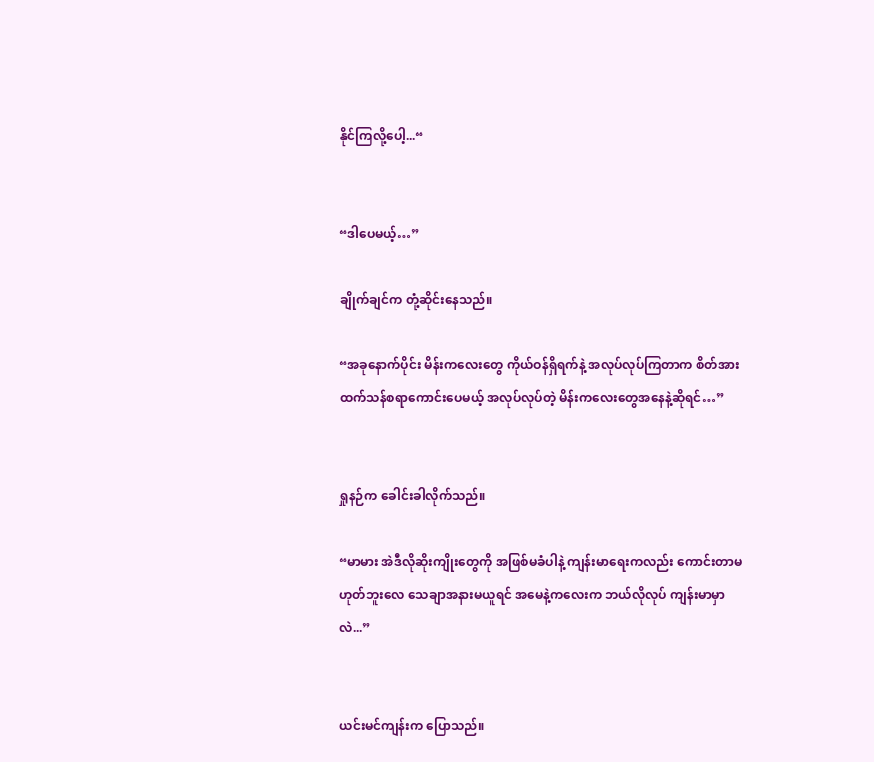နိုင်ကြလို့ပေါ့...“


“ဒါပေမယ့်…”

ချိုက်ချင်က တုံ့ဆိုင်းနေသည်။

“အခုနောက်ပိုင်း မိန်းကလေးတွေ ကိုယ်ဝန်ရှိရက်နဲ့ အလုပ်လုပ်ကြတာက စိတ်အားထက်သန်စရာကောင်းပေမယ့် အလုပ်လုပ်တဲ့ မိန်းကလေးတွေအနေနဲ့ဆိုရင်…”


ရှုနဉ်က ခေါင်းခါလိုက်သည်။

“မာမား အဲဒီလိုဆိုးကျိုးတွေကို အဖြစ်မခံပါနဲ့ ကျန်းမာရေးကလည်း ကောင်းတာမဟုတ်ဘူးလေ သေချာအနားမယူရင် အမေနဲ့ကလေးက ဘယ်လိုလုပ် ကျန်းမာမှာလဲ...”


ယင်းမင်ကျန်းက ပြောသည်။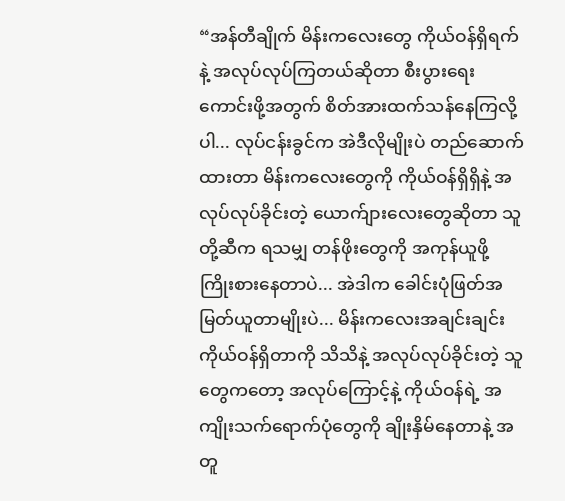“အန်တီချိုက် မိန်းကလေးတွေ ကိုယ်ဝန်ရှိရက်နဲ့ အလုပ်လုပ်ကြတယ်ဆိုတာ စီးပွားရေးကောင်းဖို့အတွက် စိတ်အားထက်သန်နေကြလို့ပါ... လုပ်ငန်းခွင်က အဲဒီလိုမျိုးပဲ တည်ဆောက်ထားတာ မိန်းကလေးတွေကို ကိုယ်ဝန်ရှိရှိနဲ့ အလုပ်လုပ်ခိုင်းတဲ့ ယောက်ျားလေးတွေဆိုတာ သူတို့ဆီက ရသမျှ တန်ဖိုးတွေကို အကုန်ယူဖို့ ကြိုးစားနေတာပဲ... အဲဒါက ခေါင်းပုံဖြတ်အမြတ်ယူတာမျိုးပဲ... မိန်းကလေးအချင်းချင်း ကိုယ်ဝန်ရှိတာကို သိသိနဲ့ အလုပ်လုပ်ခိုင်းတဲ့ သူတွေကတော့ အလုပ်ကြောင့်နဲ့ ကိုယ်ဝန်ရဲ့ အကျိုးသက်ရောက်ပုံတွေကို ချိုးနှိမ်နေတာနဲ့ အတူ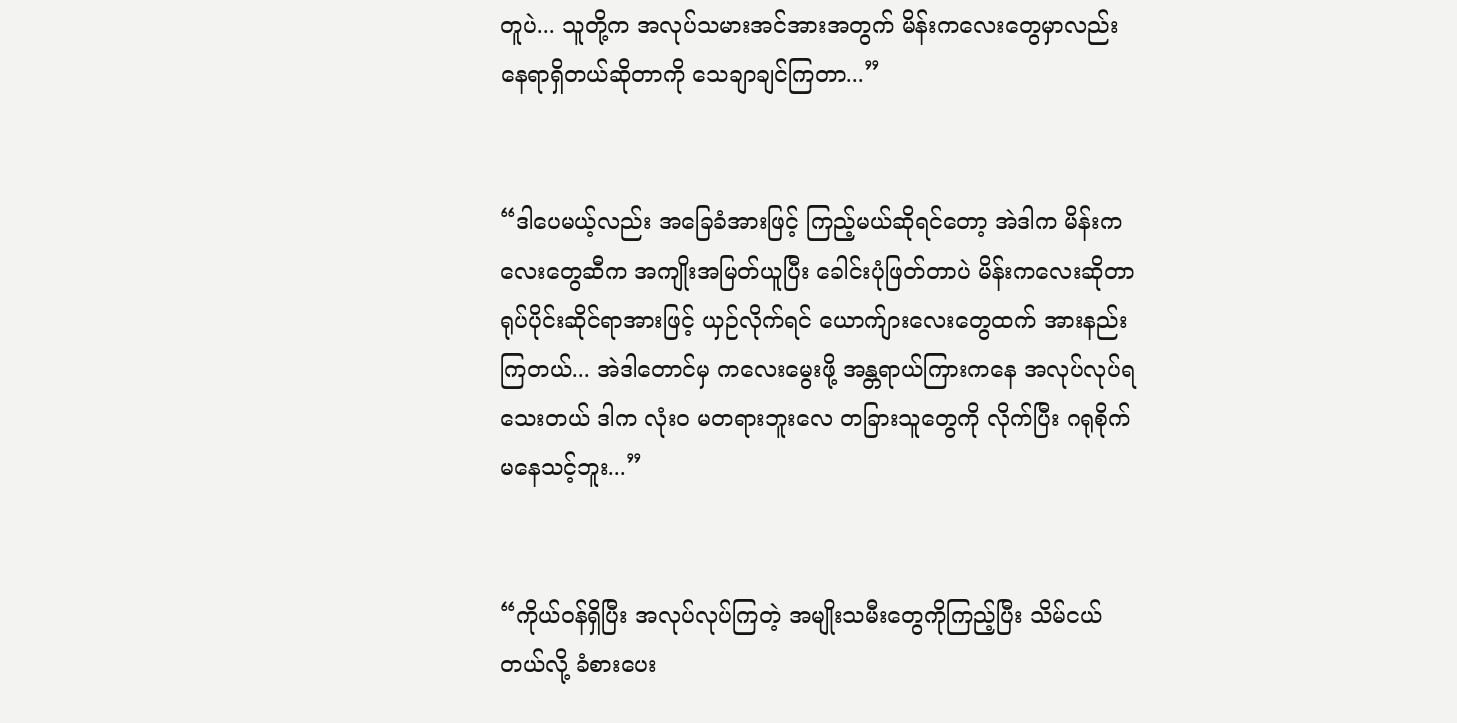တူပဲ... သူတို့က အလုပ်သမားအင်အားအတွက် မိန်းကလေးတွေမှာလည်း နေရာရှိတယ်ဆိုတာကို သေချာချင်ကြတာ...”


“ဒါပေမယ့်လည်း အခြေခံအားဖြင့် ကြည့်မယ်ဆိုရင်တော့ အဲဒါက မိန်းကလေးတွေဆီက အကျိုးအမြတ်ယူပြီး ခေါင်းပုံဖြတ်တာပဲ မိန်းကလေးဆိုတာ ရုပ်ပိုင်းဆိုင်ရာအားဖြင့် ယှဉ်လိုက်ရင် ယောက်ျားလေးတွေထက် အားနည်းကြတယ်... အဲဒါတောင်မှ ကလေးမွေးဖို့ အန္တရာယ်ကြားကနေ အလုပ်လုပ်ရသေးတယ် ဒါက လုံးဝ မတရားဘူးလေ တခြားသူတွေကို လိုက်ပြီး ဂရုစိုက်မနေသင့်ဘူး...”


“ကိုယ်ဝန်ရှိပြီး အလုပ်လုပ်ကြတဲ့ အမျိုးသမီးတွေကိုကြည့်ပြီး သိမ်ငယ်တယ်လို့ ခံစားပေး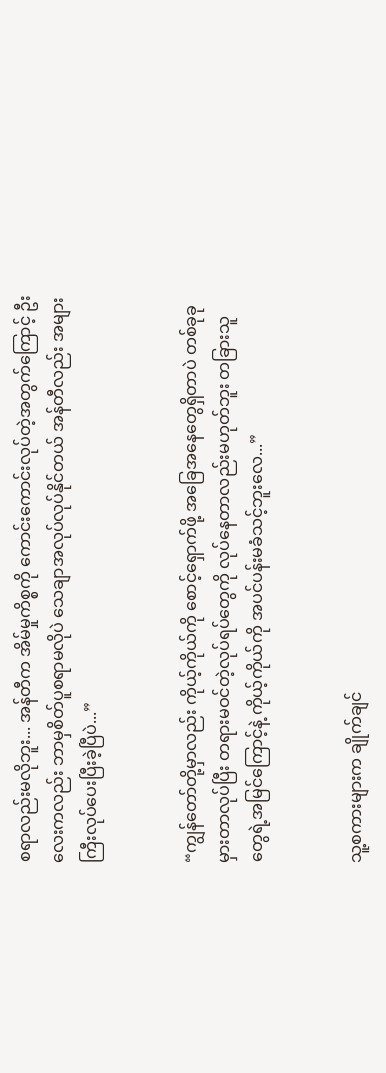စရာလည်းမလိုဘူး... အန်တီက အိမ်မှုကိစ္စကို ကောင်းကောင်းလုပ်တဲ့အတွက်ကြောင့် ဦးလေးကလည်း ဘာမှစိတ်ပူစရာမလိုပဲ သေချာအလုပ်လုပ်နိုင်တယ် အန်တီလည်း အများကြီးလုပ်ပေးပြီးခဲ့ပြီပဲ...”


“ကျွန်တော်တို့မှာလည်း ကိုယ့်ကိုယ်ကို စောင့်ရှောက်ဖို့ အခြေအနေတွေရှိတာပဲ တစ်ခုခုမှားတာလုပ်ပြီး တရားမဝင်တဲ့လုပ်ရပ်တွေကို လုပ်နေတာလည်းမဟုတ်ဘူး တခြားသူတွေရဲ့အမြင်ကြောင့်နဲ့ ကိုယ့်ကိုယ်ကို အပင်ပန်းမခံသင့်ဘူးလေ...”


သူ့စကားများက ချိုက်ချင်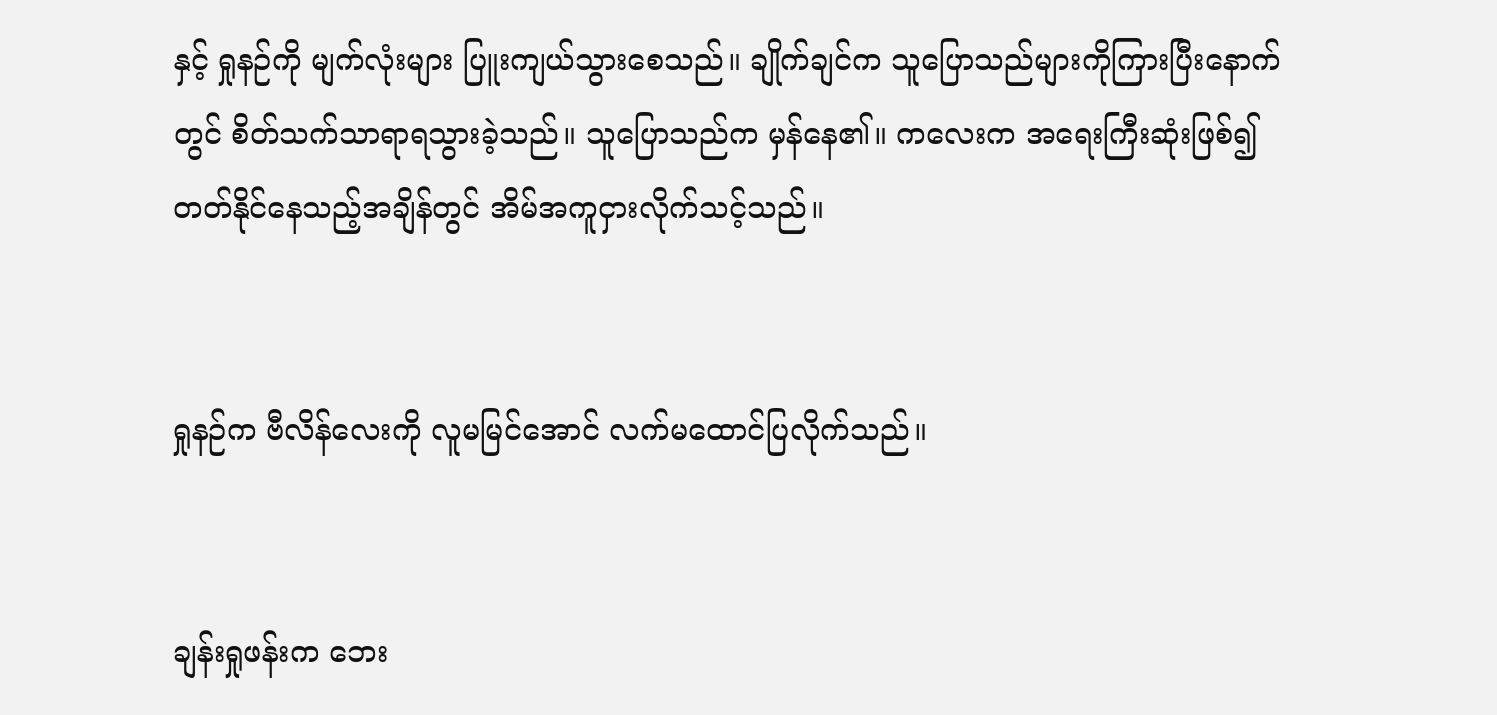နှင့် ရှုနဉ်ကို မျက်လုံးများ ပြူးကျယ်သွားစေသည်။ ချိုက်ချင်က သူပြောသည်များကိုကြားပြီးနောက်တွင် စိတ်သက်သာရာရသွားခဲ့သည်။ သူပြောသည်က မှန်နေ၏။ ကလေးက အရေးကြီးဆုံးဖြစ်၍ တတ်နိုင်နေသည့်အချိန်တွင် အိမ်အကူငှားလိုက်သင့်သည်။


ရှုနဉ်က ဗီလိန်လေးကို လူမမြင်အောင် လက်မထောင်ပြလိုက်သည်။


ချန်းရှုဖန်းက ဘေး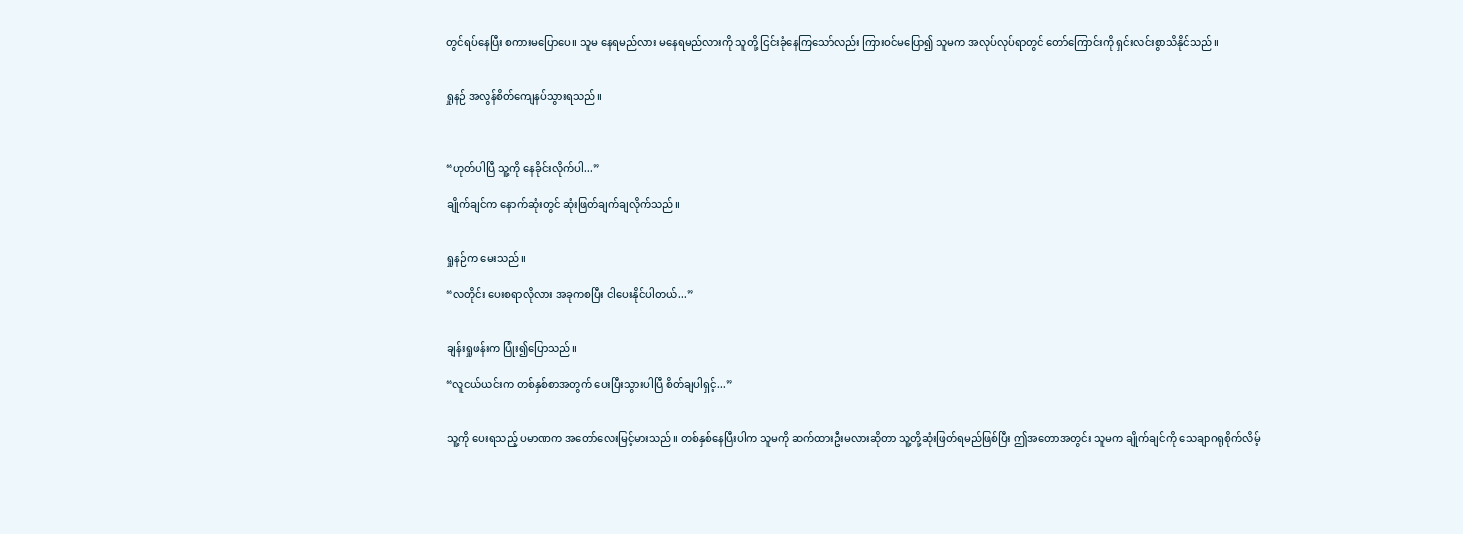တွင်ရပ်နေပြီး စကားမပြောပေ။ သူမ နေရမည်လား မနေရမည်လားကို သူတို့ ငြင်းခုံနေကြသော်လည်း ကြားဝင်မပြော၍ သူမက အလုပ်လုပ်ရာတွင် တော်ကြောင်းကို ရှင်းလင်းစွာသိနိုင်သည်။


ရှုနဉ် အလွန်စိတ်ကျေနပ်သွားရသည်။



“ဟုတ်ပါပြီ သူ့ကို နေခိုင်းလိုက်ပါ...”

ချိုက်ချင်က နောက်ဆုံးတွင် ဆုံးဖြတ်ချက်ချလိုက်သည်။


ရှုနဉ်က မေးသည်။

“လတိုင်း ပေးစရာလိုလား အခုကစပြီး ငါပေးနိုင်ပါတယ်...”


ချန်းရှုဖန်းက ပြုံး၍ပြောသည်။

“လူငယ်ယင်းက တစ်နှစ်စာအတွက် ပေးပြီးသွားပါပြီ စိတ်ချပါရှင့်...”


သူ့ကို ပေးရသည့် ပမာဏက အတော်လေးမြင့်မားသည်။ တစ်နှစ်နေပြီးပါက သူမကို ဆက်ထားဦးမလားဆိုတာ သူ့တို့ဆုံးဖြတ်ရမည်ဖြစ်ပြီး ဤအတောအတွင်း သူမက ချိုက်ချင်ကို သေချာဂရုစိုက်လိမ့်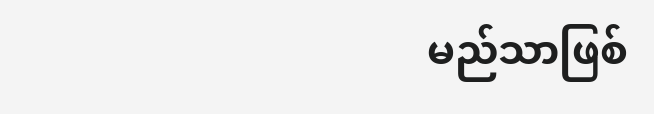မည်သာဖြစ်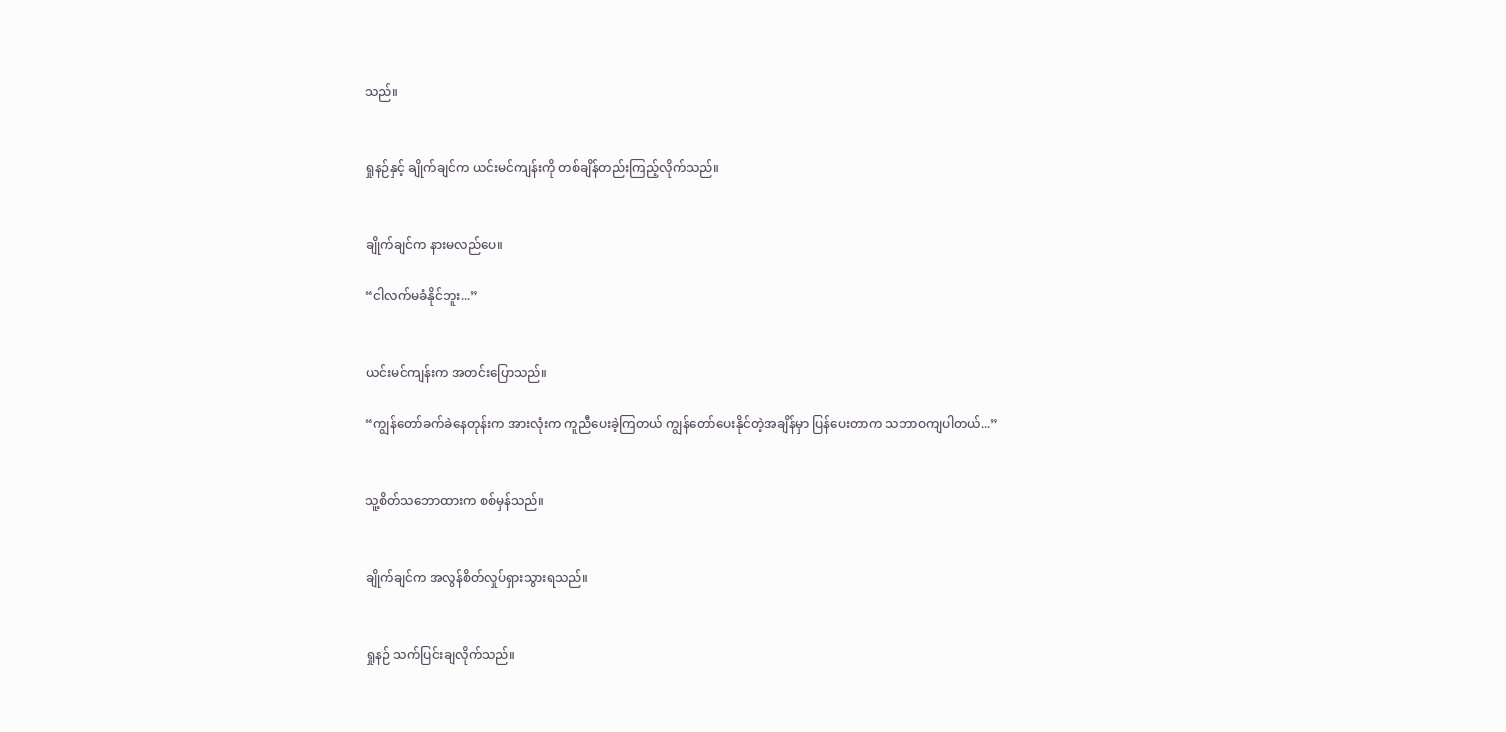သည်။


ရှုနဉ်နှင့် ချိုက်ချင်က ယင်းမင်ကျန်းကို တစ်ချိန်တည်းကြည့်လိုက်သည်။


ချိုက်ချင်က နားမလည်ပေ။

“ငါလက်မခံနိုင်ဘူး...”


ယင်းမင်ကျန်းက အတင်းပြောသည်။

“ကျွန်တော်ခက်ခဲနေတုန်းက အားလုံးက ကူညီပေးခဲ့ကြတယ် ကျွန်တော်ပေးနိုင်တဲ့အချိန်မှာ ပြန်ပေးတာက သဘာဝကျပါတယ်...”


သူ့စိတ်သဘောထားက စစ်မှန်သည်။


ချိုက်ချင်က အလွန်စိတ်လှုပ်ရှားသွားရသည်။


ရှုနဉ် သက်ပြင်းချလိုက်သည်။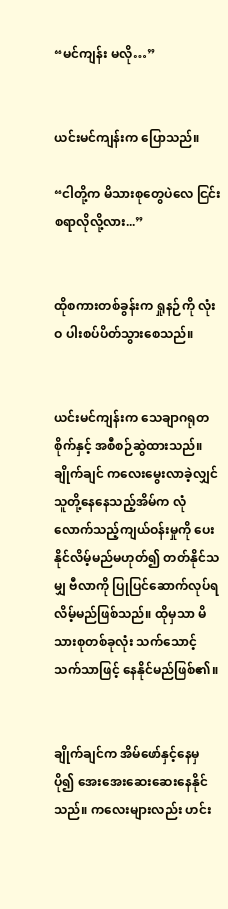“မင်ကျန်း မလို…”


ယင်းမင်ကျန်းက ပြောသည်။

“ငါတို့က မိသားစုတွေပဲလေ ငြင်းစရာလိုလို့လား...”


ထိုစကားတစ်ခွန်းက ရှုနဉ်ကို လုံးဝ ပါးစပ်ပိတ်သွားစေသည်။


ယင်းမင်ကျန်းက သေချာဂရုတစိုက်နှင့် အစီစဉ်ဆွဲထားသည်။ ချိုက်ချင် ကလေးမွေးလာခဲ့လျှင် သူတို့နေနေသည့်အိမ်က လုံလောက်သည့်ကျယ်ဝန်းမှုကို ပေးနိုင်လိမ့်မည်မဟုတ်၍ တတ်နိုင်သမျှ ဗီလာကို ပြုပြင်ဆောက်လုပ်ရလိမ့်မည်ဖြစ်သည်။ ထိုမှသာ မိသားစုတစ်ခုလုံး သက်သောင့်သက်သာဖြင့် နေနိုင်မည်ဖြစ်၏။


ချိုက်ချင်က အိမ်ဖော်နှင့်နေမှ ပို၍ အေးအေးဆေးဆေးနေနိုင်သည်။ ကလေးများလည်း ဟင်း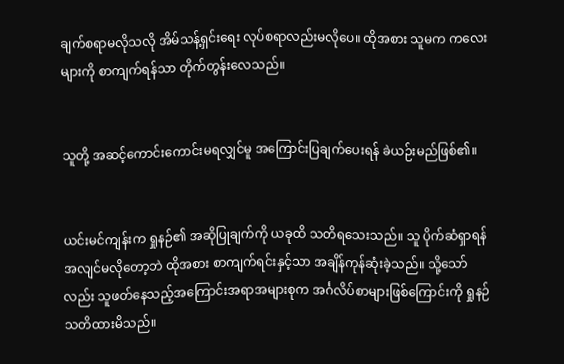ချက်စရာမလိုသလို အိမ်သန့်ရှင်းရေး လုပ်စရာလည်းမလိုပေ။ ထိုအစား သူမက ကလေးများကို စာကျက်ရန်သာ တိုက်တွန်းလေသည်။


သူတို့ အဆင့်ကောင်းကောင်းမရလျှင်မူ အကြောင်းပြချက်ပေးရန် ခဲယဉ်းမည်ဖြစ်၏။


ယင်းမင်ကျန်းက ရှုနဉ်၏ အဆိုပြုချက်ကို ယခုထိ သတိရသေးသည်။ သူ ပိုက်ဆံရှာရန် အလျင်မလိုတော့ဘဲ ထိုအစား စာကျက်ရင်းနှင့်သာ အချိန်ကုန်ဆုံးခဲ့သည်။ သို့သော်လည်း သူဖတ်နေသည့်အကြောင်းအရာအများစုက အင်္ဂလိပ်စာများဖြစ်ကြောင်းကို ရှုနဉ် သတိထားမိသည်။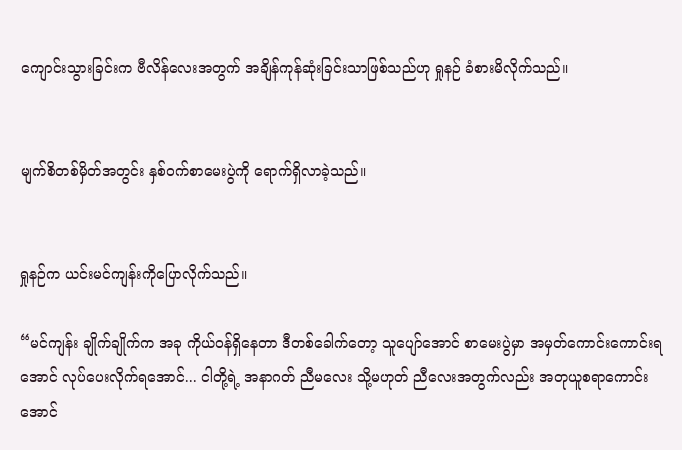ကျောင်းသွားခြင်းက ဗီလိန်လေးအတွက် အချိန်ကုန်ဆုံးခြင်းသာဖြစ်သည်ဟု ရှုနဉ် ခံစားမိလိုက်သည်။


မျက်စိတစ်မှိတ်အတွင်း နှစ်ဝက်စာမေးပွဲကို ရောက်ရှိလာခဲ့သည်။


ရှုနဉ်က ယင်းမင်ကျန်းကိုပြောလိုက်သည်။

“မင်ကျန်း ချိုက်ချိုက်က အခု ကိုယ်ဝန်ရှိနေတာ ဒီတစ်ခေါက်တော့ သူပျော်အောင် စာမေးပွဲမှာ အမှတ်ကောင်းကောင်းရအောင် လုပ်ပေးလိုက်ရအောင်... ငါတို့ရဲ့ အနာဂတ် ညီမလေး သို့မဟုတ် ညီလေးအတွက်လည်း အတုယူစရာကောင်းအောင်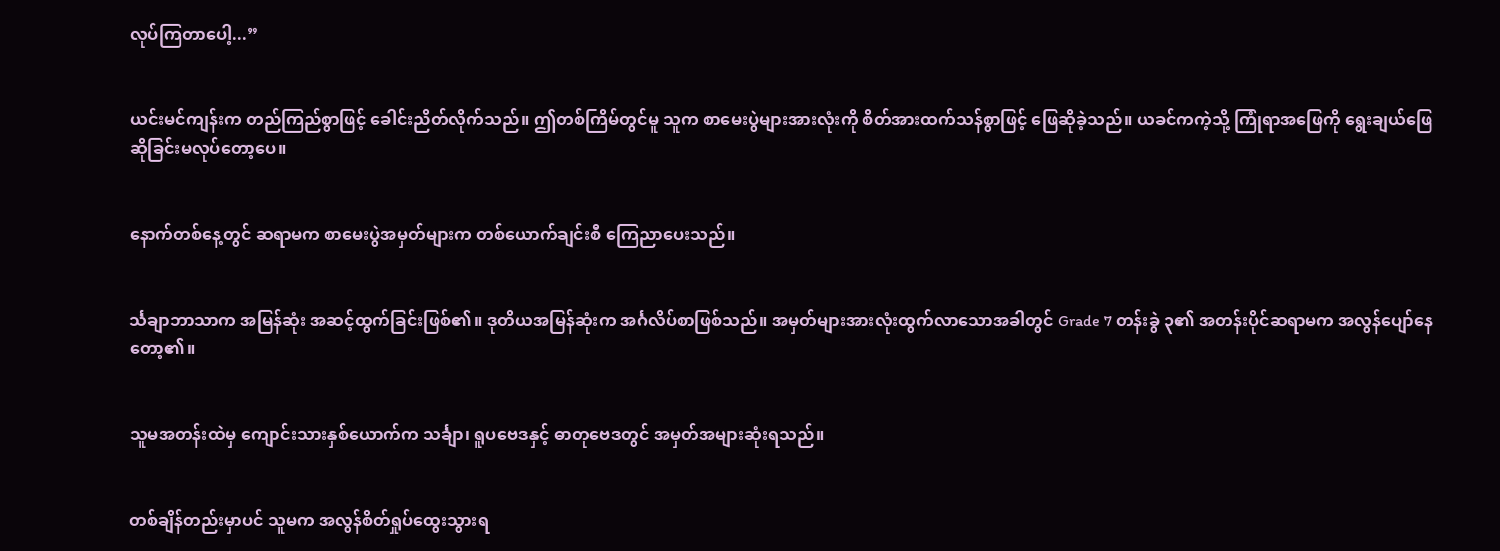လုပ်ကြတာပေါ့...”


ယင်းမင်ကျန်းက တည်ကြည်စွာဖြင့် ခေါင်းညိတ်လိုက်သည်။ ဤတစ်ကြိမ်တွင်မူ သူက စာမေးပွဲများအားလုံးကို စိတ်အားထက်သန်စွာဖြင့် ဖြေဆိုခဲ့သည်။ ယခင်ကကဲ့သို့ ကြုံရာအဖြေကို ရွေးချယ်ဖြေဆိုခြင်းမလုပ်တော့ပေ။


နောက်တစ်နေ့တွင် ဆရာမက စာမေးပွဲအမှတ်များက တစ်ယောက်ချင်းစီ ကြေညာပေးသည်။


င်္သချာဘာသာက အမြန်ဆုံး အဆင့်ထွက်ခြင်းဖြစ်၏။ ဒုတိယအမြန်ဆုံးက အင်္ဂလိပ်စာဖြစ်သည်။ အမှတ်များအားလုံးထွက်လာသောအခါတွင် Grade 7 တန်းခွဲ ၃၏ အတန်းပိုင်ဆရာမက အလွန်ပျော်နေတော့၏။


သူမအတန်းထဲမှ ကျောင်းသားနှစ်ယောက်က သင်္ချာ၊ ရူပဗေဒနှင့် ဓာတုဗေဒတွင် အမှတ်အများဆုံးရသည်။


တစ်ချိန်တည်းမှာပင် သူမက အလွန်စိတ်ရှုပ်ထွေးသွားရ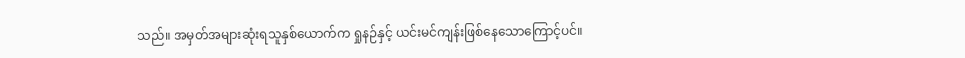သည်။ အမှတ်အများဆုံးရသူနှစ်ယောက်က ရှုနဉ်နှင့် ယင်းမင်ကျန်းဖြစ်နေသောကြောင့်ပင်။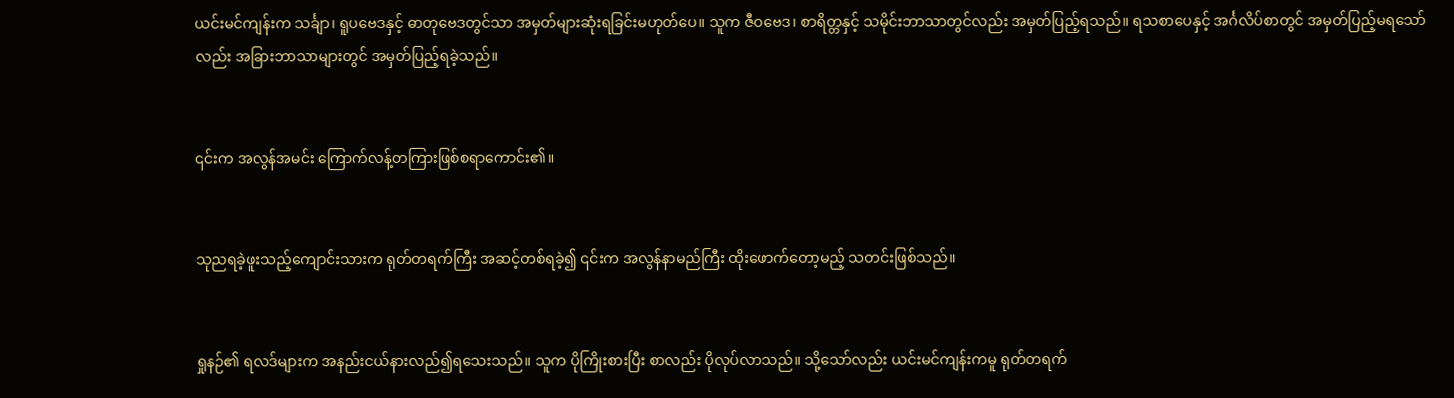ယင်းမင်ကျန်းက သင်္ချာ၊ ရူပဗေဒနှင့် ဓာတုဗေဒတွင်သာ အမှတ်များဆုံးရခြင်းမဟုတ်ပေ။ သူက ဇီဝဗေဒ၊ စာရိတ္တနှင့် သမိုင်းဘာသာတွင်လည်း အမှတ်ပြည့်ရသည်။ ရသစာပေနှင့် အင်္ဂလိပ်စာတွင် အမှတ်ပြည့်မရသော်လည်း အခြားဘာသာများတွင် အမှတ်ပြည့်ရခဲ့သည်။


၎င်းက အလွန်အမင်း ကြောက်လန့်တကြားဖြစ်စရာကောင်း၏။


သုညရခဲ့ဖူးသည့်ကျောင်းသားက ရုတ်တရက်ကြီး အဆင့်တစ်ရခဲ့၍ ၎င်းက အလွန်နာမည်ကြီး ထိုးဖောက်တော့မည့် သတင်းဖြစ်သည်။


ရှုနဉ်၏ ရလဒ်များက အနည်းငယ်နားလည်၍ရသေးသည်။ သူက ပိုကြိုးစားပြီး စာလည်း ပိုလုပ်လာသည်။ သို့သော်လည်း ယင်းမင်ကျန်းကမူ ရုတ်တရက်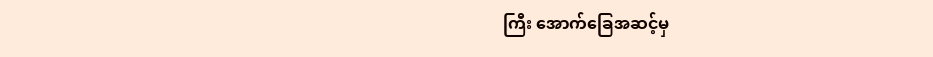ကြီး အောက်ခြေအဆင့်မှ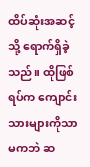ထိပ်ဆုံးအဆင့်သို့ ရောက်ရှိခဲ့သည်။ ထိုဖြစ်ရပ်က ကျောင်းသားများကိုသာ မကဘဲ ဆ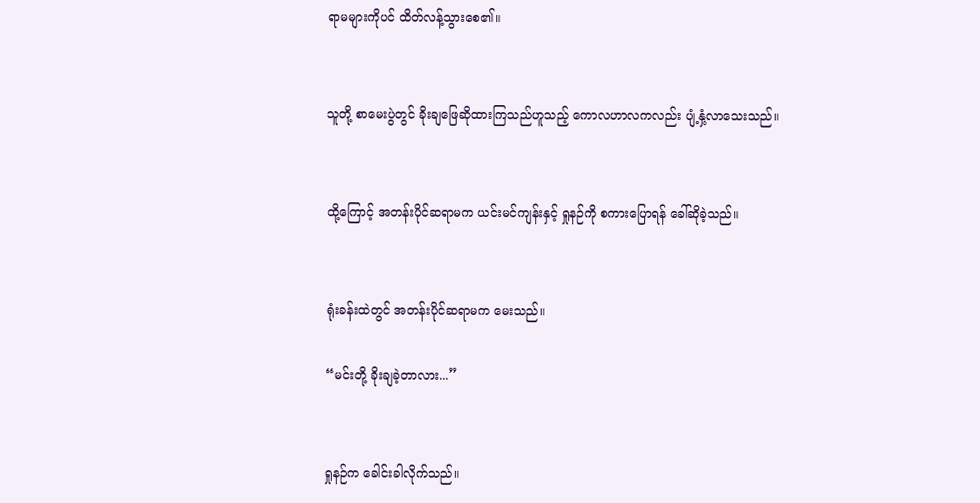ရာမများကိုပင် ထိတ်လန့်သွားစေ၏။


သူတို့ စာမေးပွဲတွင် ခိုးချဖြေဆိုထားကြသည်ဟူသည့် ကောလဟာလကလည်း ပျံ့နှံ့လာသေးသည်။


ထို့ကြောင့် အတန်းပိုင်ဆရာမက ယင်းမင်ကျန်းနှင့် ရှုနဉ်ကို စကားပြောရန် ခေါ်ဆိုခဲ့သည်။


ရုံးခန်းထဲတွင် အတန်းပိုင်ဆရာမက မေးသည်။

“မင်းတို့ ခိုးချခဲ့တာလား...”


ရှုနဉ်က ခေါင်းခါလိုက်သည်။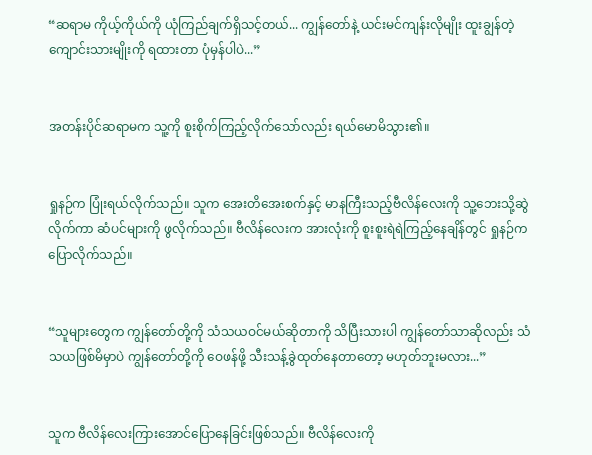“ဆရာမ ကိုယ့်ကိုယ်ကို ယုံကြည်ချက်ရှိသင့်တယ်... ကျွန်တော်နဲ့ ယင်းမင်ကျန်းလိုမျိုး ထူးချွန်တဲ့ကျောင်းသားမျိုးကို ရထားတာ ပုံမှန်ပါပဲ...”


အတန်းပိုင်ဆရာမက သူ့ကို စူးစိုက်ကြည့်လိုက်သော်လည်း ရယ်မောမိသွား၏။


ရှုနဉ်က ပြုံးရယ်လိုက်သည်။ သူက အေးတိအေးစက်နှင့် မာနကြီးသည့်ဗီလိန်လေးကို သူ့ဘေးသို့ဆွဲလိုက်ကာ ဆံပင်များကို ဖွလိုက်သည်။ ဗီလိန်လေးက အားလုံးကို စူးစူးရဲရဲကြည့်နေချိန်တွင် ရှုနဉ်က ပြောလိုက်သည်။


“သူများတွေက ကျွန်တော်တို့ကို သံသယဝင်မယ်ဆိုတာကို သိပြီးသားပါ ကျွန်တော်သာဆိုလည်း သံသယဖြစ်မိမှာပဲ ကျွန်တော်တို့ကို ဝေဖန်ဖို့ သီးသန့်ခွဲထုတ်နေတာတော့ မဟုတ်ဘူးမလား...”


သူက ဗီလိန်လေးကြားအောင်ပြောနေခြင်းဖြစ်သည်။ ဗီလိန်လေးကို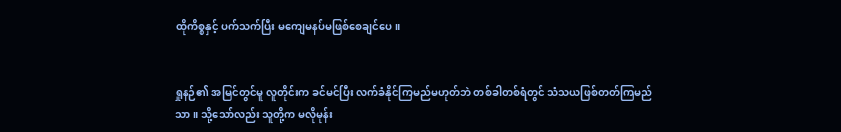ထိုကိစ္စနှင့် ပက်သက်ပြီး မကျေမနပ်မဖြစ်စေချင်ပေ။


ရှုနဉ်၏ အမြင်တွင်မူ လူတိုင်းက ခင်မင်ပြီး လက်ခံနိုင်ကြမည်မဟုတ်ဘဲ တစ်ခါတစ်ရံတွင် သံသယဖြစ်တတ်ကြမည်သာ။ သို့သော်လည်း သူတို့က မလိုမုန်း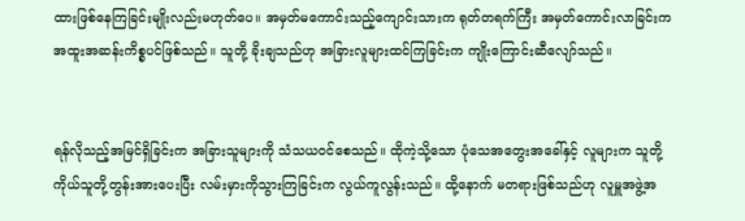ထားဖြစ်နေကြခြင်းမျိုးလည်းမဟုတ်ပေ။ အမှတ်မကောင်းသည့်ကျောင်းသားက ရုတ်တရက်ကြီး အမှတ်ကောင်းလာခြင်းက အထူးအဆန်းကိစ္စပင်ဖြစ်သည်။ သူတို့ ခိုးချသည်ဟု အခြားလူများထင်ကြခြင်းက ကျိုးကြောင်းဆီလျော်သည်။


ရန်လိုသည့်အမြင်ရှိခြင်းက အခြားသူများကို သံသယဝင်စေသည်။ ထိုကဲ့သို့သော ပုံသေအတွေးအခေါ်နှင့် လူများက သူတို့ကိုယ်သူတို့တွန်းအားပေးပြီး လမ်းမှားကိုသွားကြခြင်းက လွယ်ကူလွန်းသည်။ ထို့နောက် မတရားဖြစ်သည်ဟု လူမှူအဖွဲ့အ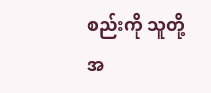စည်းကို သူတို့ အ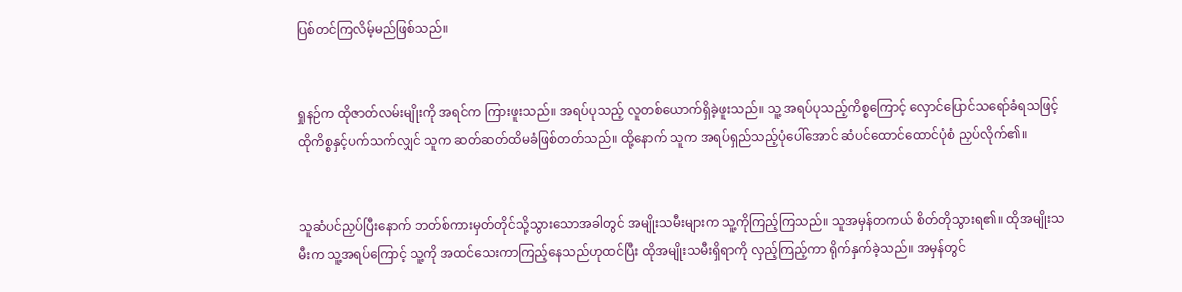ပြစ်တင်ကြလိမ့်မည်ဖြစ်သည်။


ရှုနဉ်က ထိုဇာတ်လမ်းမျိုးကို အရင်က ကြားဖူးသည်။ အရပ်ပုသည့် လူတစ်ယောက်ရှိခဲ့ဖူးသည်။ သူ့ အရပ်ပုသည့်ကိစ္စကြောင့် လှောင်ပြောင်သရော်ခံရသဖြင့် ထိုကိစ္စနှင့်ပက်သက်လျှင် သူက ဆတ်ဆတ်ထိမခံဖြစ်တတ်သည်။ ထို့နောက် သူက အရပ်ရှည်သည့်ပုံပေါ်အောင် ဆံပင်ထောင်ထောင်ပုံစံ ညှပ်လိုက်၏။


သူဆံပင်ညှပ်ပြီးနောက် ဘတ်စ်ကားမှတ်တိုင်သို့သွားသောအခါတွင် အမျိုးသမီးများက သူ့ကိုကြည့်ကြသည်။ သူအမှန်တကယ် စိတ်တိုသွားရ၏။ ထိုအမျိုးသမီးက သူ့အရပ်ကြောင့် သူ့ကို အထင်သေးကာကြည့်နေသည်ဟုထင်ပြီး ထိုအမျိုးသမီးရှိရာကို လှည့်ကြည့်ကာ ရိုက်နှက်ခဲ့သည်။ အမှန်တွင်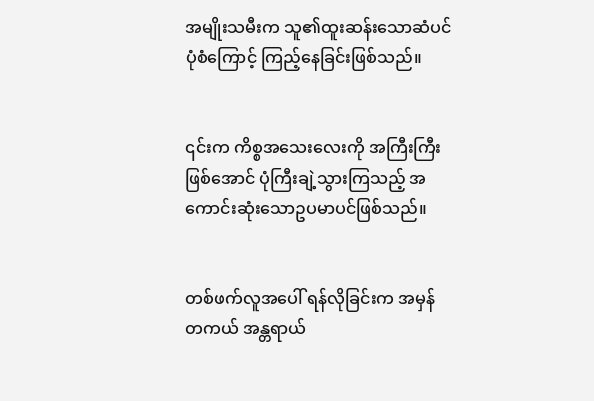အမျိုးသမီးက သူ၏ထူးဆန်းသောဆံပင်ပုံစံကြောင့် ကြည့်နေခြင်းဖြစ်သည်။


၎င်းက ကိစ္စအသေးလေးကို အကြီးကြီးဖြစ်အောင် ပုံကြီးချဲ့သွားကြသည့် အကောင်းဆုံးသောဥပမာပင်ဖြစ်သည်။


တစ်ဖက်လူအပေါ် ရန်လိုခြင်းက အမှန်တကယ် အန္တရာယ်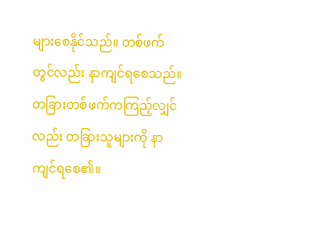များစေနိုင်သည်။ တစ်ဖက်တွင်လည်း နာကျင်ရစေသည်။ တခြားတစ်ဖက်ကကြည့်လျှင်လည်း တခြားသူများကို နာကျင်ရစေ၏။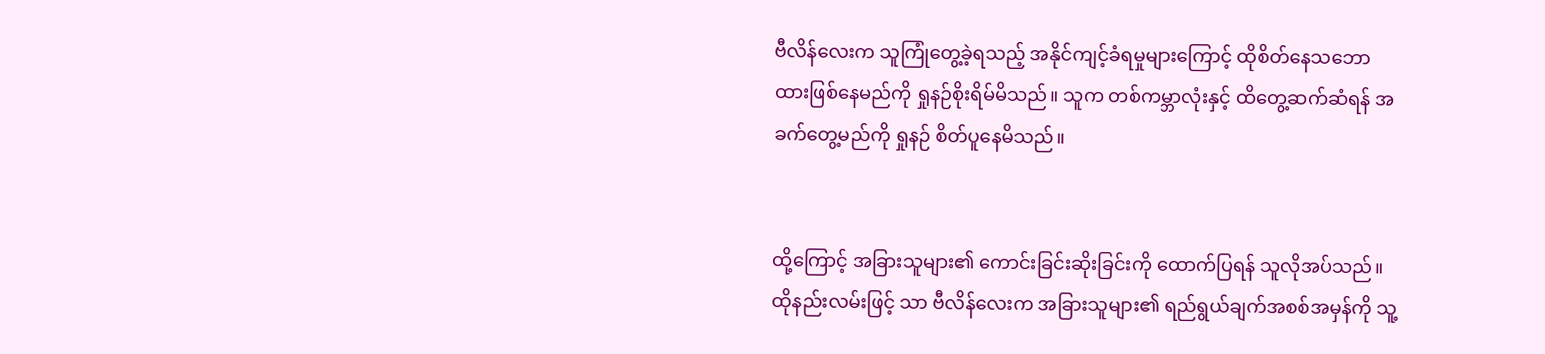ဗီလိန်လေးက သူကြုံတွေ့ခဲ့ရသည့် အနိုင်ကျင့်ခံရမှုများကြောင့် ထိုစိတ်နေသဘောထားဖြစ်နေမည်ကို ရှုနဉ်စိုးရိမ်မိသည်။ သူက တစ်ကမ္ဘာလုံးနှင့် ထိတွေ့ဆက်ဆံရန် အခက်တွေ့မည်ကို ရှုနဉ် စိတ်ပူနေမိသည်။


ထို့ကြောင့် အခြားသူများ၏ ကောင်းခြင်းဆိုးခြင်းကို ထောက်ပြရန် သူလိုအပ်သည်။ ထိုနည်းလမ်းဖြင့် သာ ဗီလိန်လေးက အခြားသူများ၏ ရည်ရွယ်ချက်အစစ်အမှန်ကို သူ့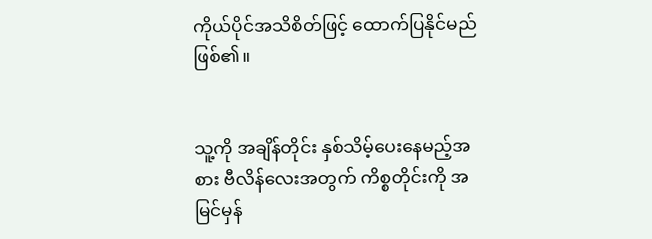ကိုယ်ပိုင်အသိစိတ်ဖြင့် ထောက်ပြနိုင်မည်ဖြစ်၏။


သူ့ကို အချိန်တိုင်း နှစ်သိမ့်ပေးနေမည့်အစား ဗီလိန်လေးအတွက် ကိစ္စတိုင်းကို အမြင်မှန်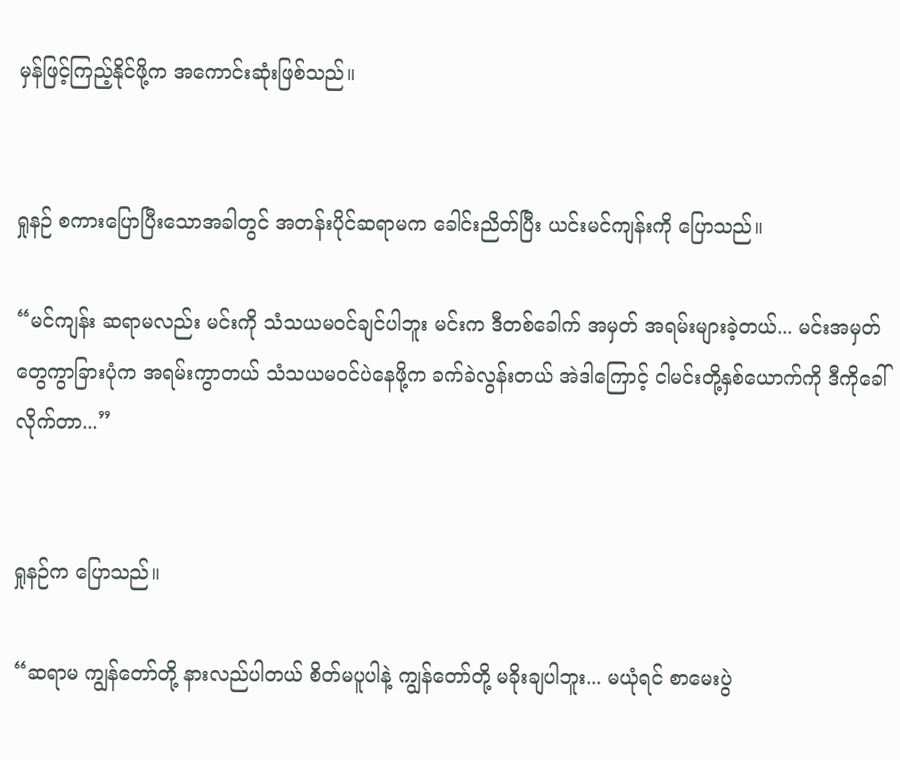မှန်ဖြင့်ကြည့်နိုင်ဖို့က အကောင်းဆုံးဖြစ်သည်။


ရှုနဉ် စကားပြောပြီးသောအခါတွင် အတန်းပိုင်ဆရာမက ခေါင်းညိတ်ပြီး ယင်းမင်ကျန်းကို ပြောသည်။

“မင်ကျန်း ဆရာမလည်း မင်းကို သံသယမဝင်ချင်ပါဘူး မင်းက ဒီတစ်ခေါက် အမှတ် အရမ်းများခဲ့တယ်... မင်းအမှတ်တွေကွာခြားပုံက အရမ်းကွာတယ် သံသယမဝင်ပဲနေဖို့က ခက်ခဲလွန်းတယ် အဲဒါကြောင့် ငါမင်းတို့နှစ်ယောက်ကို ဒီကိုခေါ်လိုက်တာ...”


ရှုနဉ်က ပြောသည်။

“ဆရာမ ကျွန်တော်တို့ နားလည်ပါတယ် စိတ်မပူပါနဲ့ ကျွန်တော်တို့ မခိုးချပါဘူး... မယုံရင် စာမေးပွဲ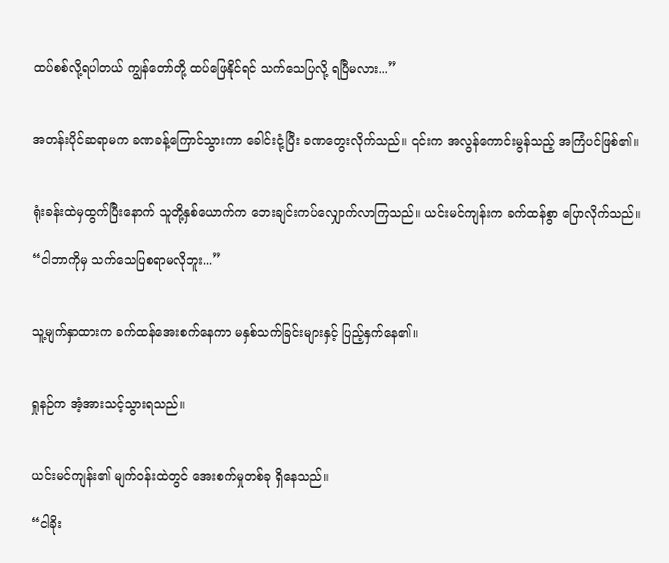ထပ်စစ်လို့ရပါတယ် ကျွန်တော်တို့ ထပ်ဖြေနိုင်ရင် သက်သေပြလို့ ရပြီမလား...”


အတန်းပိုင်ဆရာမက ခဏခန့်ကြောင်သွားကာ ခေါင်းငုံ့ပြီး ခဏတွေးလိုက်သည်။ ၎င်းက အလွန်ကောင်းမွန်သည့် အကြံပင်ဖြစ်၏။


ရုံးခန်းထဲမှထွက်ပြီးနောက် သူတို့နှစ်ယောက်က ဘေးချင်းကပ်လျှောက်လာကြသည်။ ယင်းမင်ကျန်းက ခက်ထန်စွာ ပြောလိုက်သည်။

“ငါဘာကိုမှ သက်သေပြစရာမလိုဘူး...”


သူ့မျက်နှာထားက ခက်ထန်အေးစက်နေကာ မနှစ်သက်ခြင်းများနှင့် ပြည့်နှက်နေ၏။


ရှုနဉ်က အံ့အားသင့်သွားရသည်။


ယင်းမင်ကျန်း၏ မျက်ဝန်းထဲတွင် အေးစက်မှုတစ်ခု ရှိနေသည်။

“ငါခိုး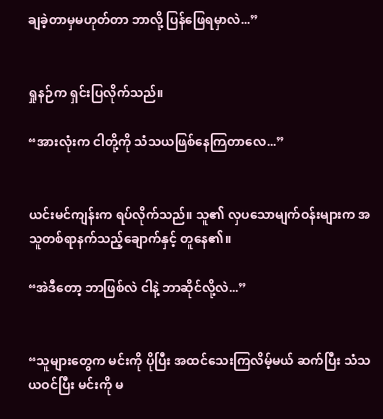ချခဲ့တာမှမဟုတ်တာ ဘာလို့ ပြန်ဖြေရမှာလဲ...”


ရှုနဉ်က ရှင်းပြလိုက်သည်။

“အားလုံးက ငါတို့ကို သံသယဖြစ်နေကြတာလေ...”


ယင်းမင်ကျန်းက ရပ်လိုက်သည်။ သူ၏ လှပသောမျက်ဝန်းများက အသူတစ်ရာနက်သည့်ချောက်နှင့် တူနေ၏။

“အဲဒီတော့ ဘာဖြစ်လဲ ငါနဲ့ ဘာဆိုင်လို့လဲ...”


“သူများတွေက မင်းကို ပိုပြီး အထင်သေးကြလိမ့်မယ် ဆက်ပြီး သံသယဝင်ပြီး မင်းကို မ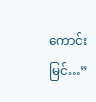ကောင်းမြင်…”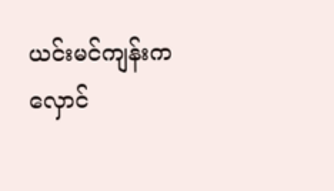ယင်းမင်ကျန်းက လှောင်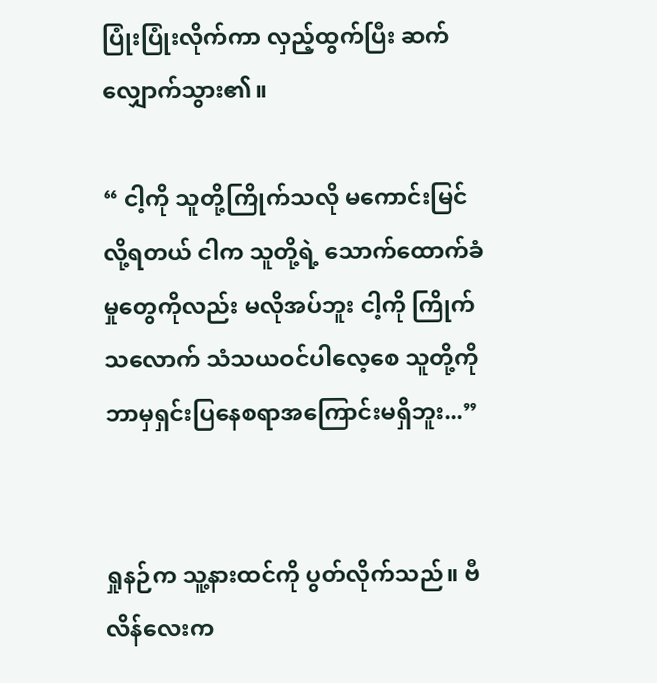ပြုံးပြုံးလိုက်ကာ လှည့်ထွက်ပြီး ဆက်လျှောက်သွား၏။

“ ငါ့ကို သူတို့ကြိုက်သလို မကောင်းမြင်လို့ရတယ် ငါက သူတို့ရဲ့ သောက်ထောက်ခံမှုတွေကိုလည်း မလိုအပ်ဘူး ငါ့ကို ကြိုက်သလောက် သံသယဝင်ပါလေ့စေ သူတို့ကို ဘာမှရှင်းပြနေစရာအကြောင်းမရှိဘူး...”


ရှုနဉ်က သူ့နားထင်ကို ပွတ်လိုက်သည်။ ဗီလိန်လေးက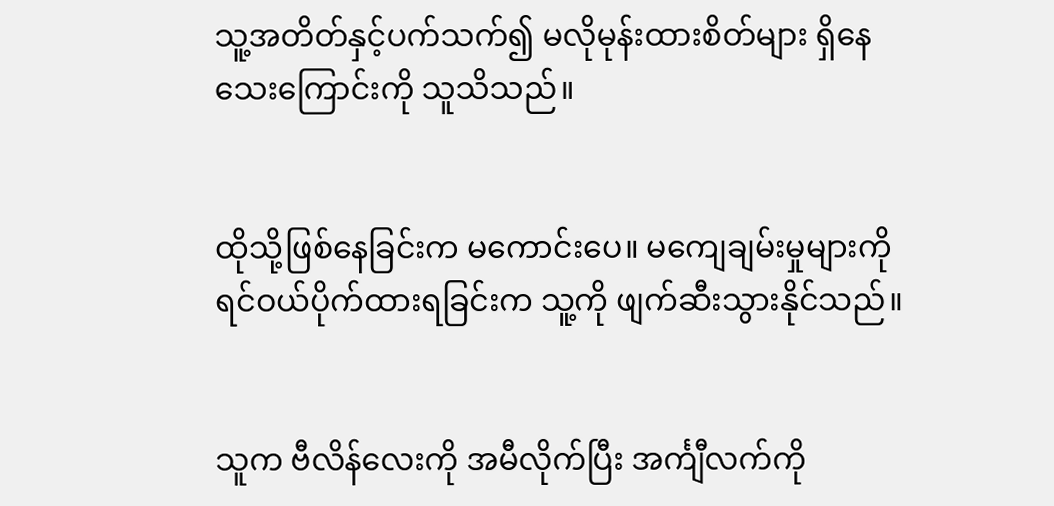သူ့အတိတ်နှင့်ပက်သက်၍ မလိုမုန်းထားစိတ်များ ရှိနေသေးကြောင်းကို သူသိသည်။


ထိုသို့ဖြစ်နေခြင်းက မကောင်းပေ။ မကျေချမ်းမှုများကို ရင်ဝယ်ပိုက်ထားရခြင်းက သူ့ကို ဖျက်ဆီးသွားနိုင်သည်။


သူက ဗီလိန်လေးကို အမီလိုက်ပြီး အင်္ကျီလက်ကို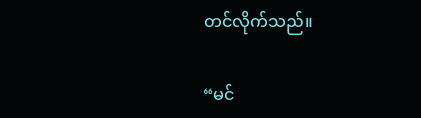တင်လိုက်သည်။

“မင်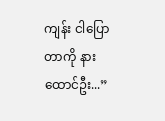ကျန်း ငါပြောတာကို နားထောင်ဦး...”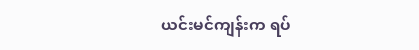ယင်းမင်ကျန်းက ရပ်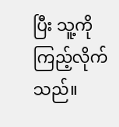ပြီး သူ့ကိုကြည့်လိုက်သည်။